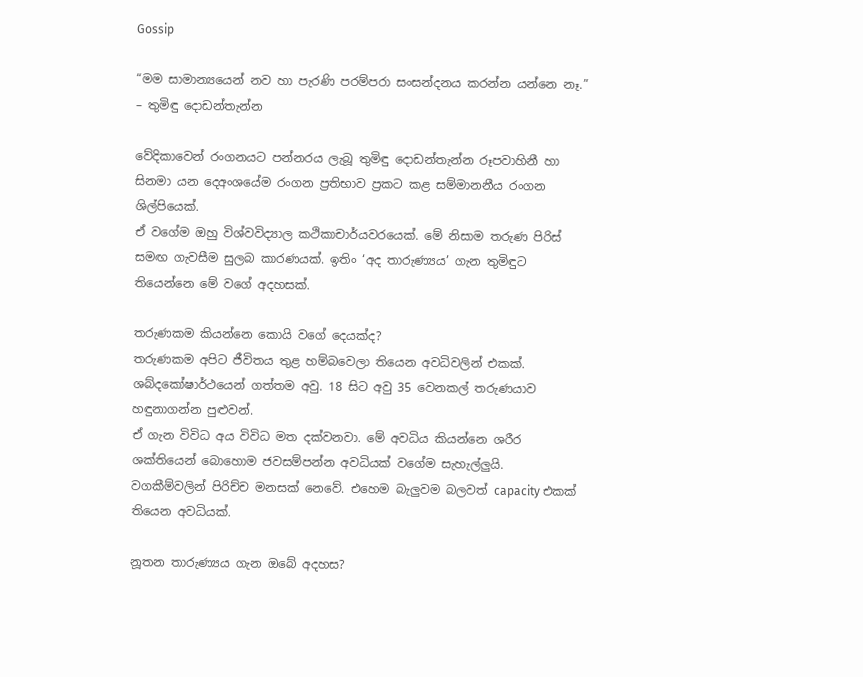Gossip

“මම සාමාන්‍යයෙන් නව හා පැරණි පරම්පරා සංසන්දනය කරන්න යන්නෙ නෑ.” – තුමිඳු දොඩන්තැන්න

වේදිකාවෙන් රංගනයට පන්නරය ලැබූ තුමිඳු දොඩන්තැන්න රූපවාහිනී හා සිනමා යන දෙඅංශයේම රංගන ප්‍රතිභාව ප්‍රකට කළ සම්මානනීය රංගන ශිල්පියෙක්.
ඒ වගේම ඔහු විශ්වවිද්‍යාල කථිකාචාර්යවරයෙක්. මේ නිසාම තරුණ පිරිස් සමඟ ගැවසීම සුලබ කාරණයක්. ඉතිං ‘අද තාරුණ්‍යය’ ගැන තුමිඳුට තියෙන්නෙ මේ වගේ අදහසක්.

තරුණකම කියන්නෙ කොයි වගේ දෙයක්ද?
තරුණකම අපිට ජීවිතය තුළ හම්බවෙලා තියෙන අවධිවලින් එකක්. ශබ්දකෝෂාර්ථයෙන් ගත්තම අවු. 18 සිට අවු 35 වෙනකල් තරුණයාව හඳුනාගන්න පුළුවන්.
ඒ ගැන විවිධ අය විවිධ මත දක්වනවා. මේ අවධිය කියන්නෙ ශරීර ශක්තියෙන් බොහොම ජවසම්පන්න අවධියක් වගේම සැහැල්ලුයි.
වගකීම්වලින් පිරිච්ච මනසක් නෙවේ. එහෙම බැලුවම බලවත් capacity එකක් තියෙන අවධියක්.

නූතන තාරුණ්‍යය ගැන ඔබේ අදහස?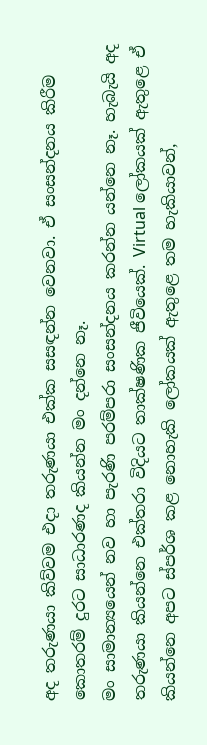අද තරුණයා කිව්වම එදා තරුණයා එක්ක සසඳන්න වෙනවා. ඒ සංසන්දනය කිරීම කොතරම් දුරට සාධාරණද කියන්න මං දන්නෙ නෑ.
මං සාමාන්‍යයෙන් නව හා පැරණි පරම්පරා සංසන්දනය කරන්න යන්නෙ නෑ. හැබැයි අද තරුණයා කියන්නෙ එක්තරා විදියට තාක්ෂණික ජීවියෙක්. Virtual ලෝකයක් ඇතුළෙ ඒ කියන්නෙ අපට ස්පර්ශ කළ නොහැකි ලෝකයක් ඇතුළෙ තම හැකියාවන්,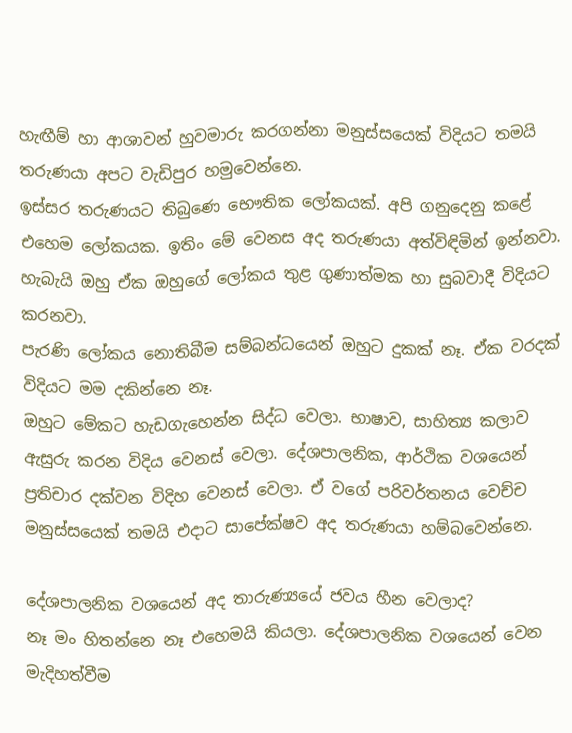හැඟීම් හා ආශාවන් හුවමාරු කරගන්නා මනුස්සයෙක් විදියට තමයි තරුණයා අපට වැඩිපුර හමුවෙන්නෙ.
ඉස්සර තරුණයට තිබුණෙ භෞතික ලෝකයක්. අපි ගනුදෙනු කළේ එහෙම ලෝකයක. ඉතිං මේ වෙනස අද තරුණයා අත්විඳිමින් ඉන්නවා.
හැබැයි ඔහු ඒක ඔහුගේ ලෝකය තුළ ගුණාත්මක හා සුබවාදී විදියට කරනවා.
පැරණි ලෝකය නොතිබීම සම්බන්ධයෙන් ඔහුට දුකක් නෑ. ඒක වරදක් විදියට මම දකින්නෙ නෑ.
ඔහුට මේකට හැඩගැහෙන්න සිද්ධ වෙලා. භාෂාව, සාහිත්‍ය කලාව ඇසුරු කරන විදිය වෙනස් වෙලා. දේශපාලනික, ආර්ථික වශයෙන් ප්‍රතිචාර දක්වන විදිහ වෙනස් වෙලා. ඒ වගේ පරිවර්තනය වෙච්ච මනුස්සයෙක් තමයි එදාට සාපේක්ෂව අද තරුණයා හම්බවෙන්නෙ.

දේශපාලනික වශයෙන් අද තාරුණ්‍යයේ ජවය හීන වෙලාද?
නෑ මං හිතන්නෙ නෑ එහෙමයි කියලා. දේශපාලනික වශයෙන් වෙන මැදිහත්වීම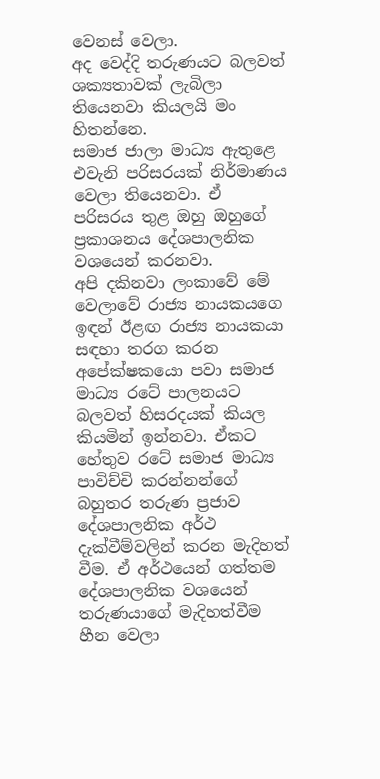වෙනස් වෙලා.
අද වෙද්දි තරුණයට බලවත් ශක්‍යතාවක් ලැබිලා තියෙනවා කියලයි මං හිතන්නෙ.
සමාජ ජාලා මාධ්‍ය ඇතුළෙ එවැනි පරිසරයක් නිර්මාණය වෙලා තියෙනවා. ඒ පරිසරය තුළ ඔහු ඔහුගේ ප්‍රකාශනය දේශපාලනික වශයෙන් කරනවා.
අපි දකිනවා ලංකාවේ මේ වෙලාවේ රාජ්‍ය නායකයගෙ ඉඳන් ඊළඟ රාජ්‍ය නායකයා සඳහා තරග කරන අපේක්ෂකයො පවා සමාජ මාධ්‍ය රටේ පාලනයට බලවත් හිසරදයක් කියල කියමින් ඉන්නවා. ඒකට හේතුව රටේ සමාජ මාධ්‍ය පාවිච්චි කරන්නන්ගේ බහුතර තරුණ ප්‍රජාව දේශපාලනික අර්ථ දැක්වීම්වලින් කරන මැදිහත් වීම. ඒ අර්ථයෙන් ගත්තම දේශපාලනික වශයෙන් තරුණයාගේ මැදිහත්වීම හීන වෙලා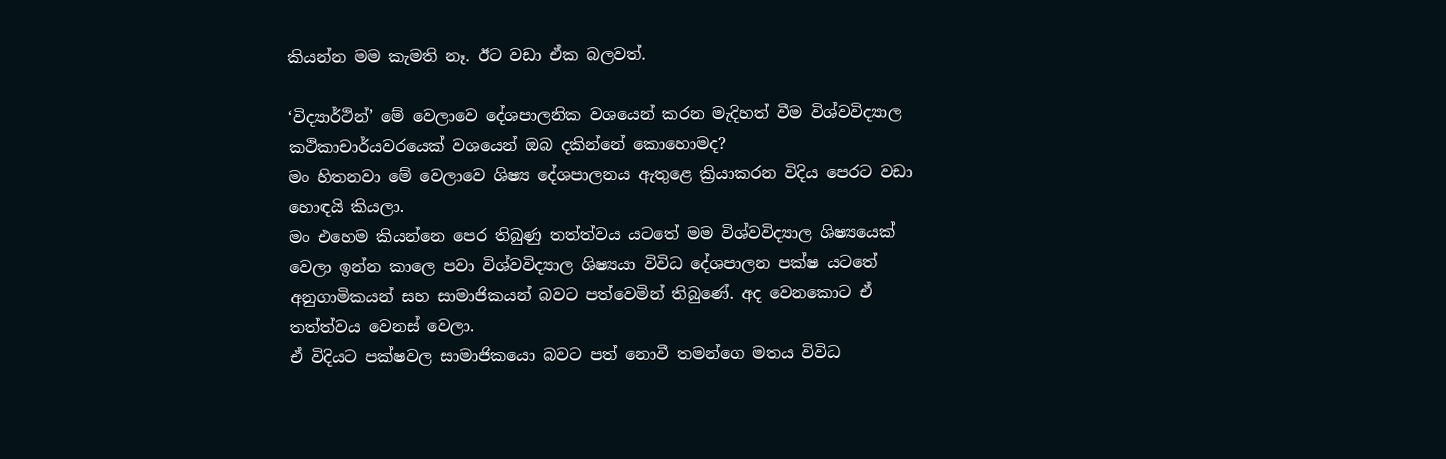කියන්න මම කැමති නෑ. ඊට වඩා ඒක බලවත්.

‘විද්‍යාර්ථින්’ මේ වෙලාවෙ දේශපාලනික වශයෙන් කරන මැදිහත් වීම විශ්වවිද්‍යාල කථිකාචාර්යවරයෙක් වශයෙන් ඔබ දකින්නේ කොහොමද?
මං හිතනවා මේ වෙලාවෙ ශිෂ්‍ය දේශපාලනය ඇතුළෙ ක්‍රියාකරන විදිය පෙරට වඩා හොඳයි කියලා.
මං එහෙම කියන්නෙ පෙර තිබුණු තත්ත්වය යටතේ මම විශ්වවිද්‍යාල ශිෂ්‍යයෙක් වෙලා ඉන්න කාලෙ පවා විශ්වවිද්‍යාල ශිෂ්‍යයා විවිධ දේශපාලන පක්ෂ යටතේ අනුගාමිකයන් සහ සාමාජිකයන් බවට පත්වෙමින් තිබුණේ. අද වෙනකොට ඒ තත්ත්වය වෙනස් වෙලා.
ඒ විදියට පක්ෂවල සාමාජිකයො බවට පත් නොවී තමන්ගෙ මතය විවිධ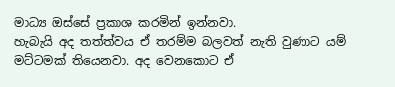මාධ්‍ය ඔස්සේ ප්‍රකාශ කරමින් ඉන්නවා.
හැබැයි අද තත්ත්වය ඒ තරම්ම බලවත් නැති වුණාට යම් මට්ටමක් තියෙනවා. අද වෙනකොට ඒ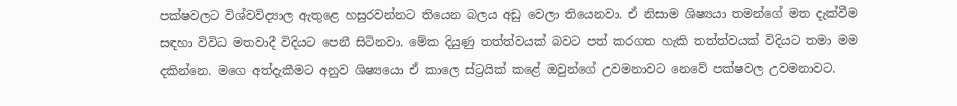පක්ෂවලට විශ්වවිද්‍යාල ඇතුළෙ හසුරවන්නට තියෙන බලය අඩු වෙලා තියෙනවා. ඒ නිසාම ශිෂ්‍යයා තමන්ගේ මත දැක්වීම සඳහා විවිධ මතවාදී විදියට පෙනී සිටිනවා. මේක දියුණු තත්ත්වයක් බවට පත් කරගත හැකි තත්ත්වයක් විදියට තමා මම දකින්නෙ. මගෙ අත්දැකීමට අනුව ශිෂ්‍යයො ඒ කාලෙ ස්ට්‍රයික් කළේ ඔවුන්ගේ උවමනාවට නෙවේ පක්ෂවල උවමනාවට.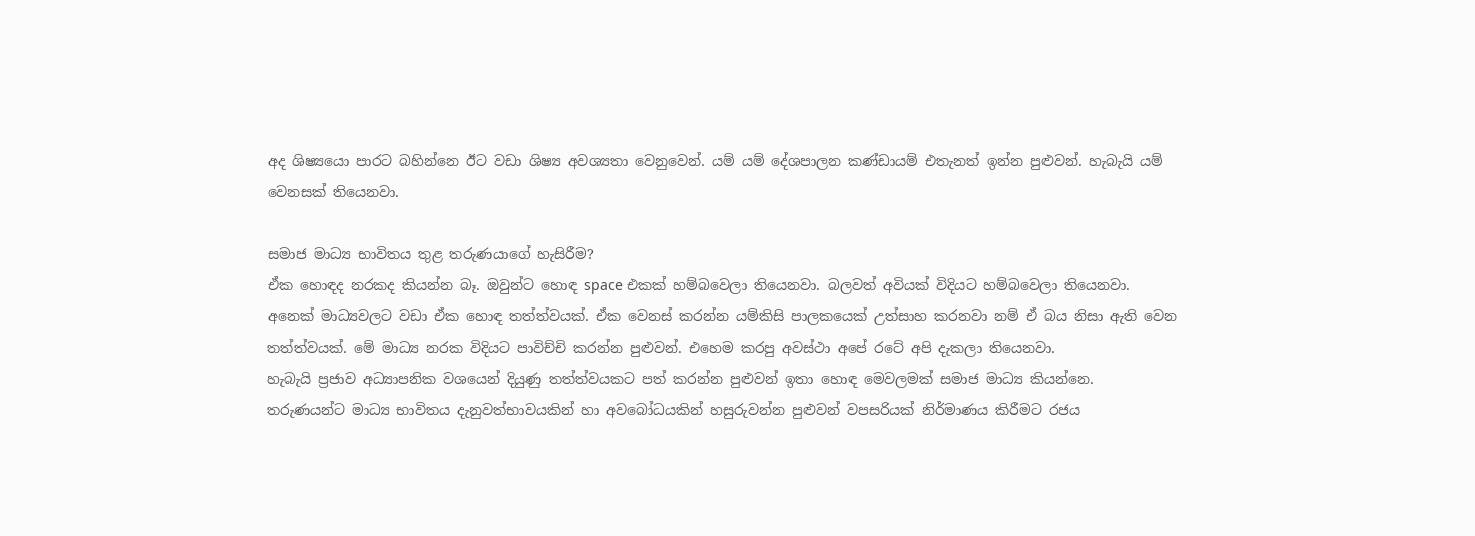අද ශිෂ්‍යයො පාරට බහින්නෙ ඊට වඩා ශිෂ්‍ය අවශ්‍යතා වෙනුවෙන්. යම් යම් දේශපාලන කණ්ඩායම් එතැනත් ඉන්න පුළුවන්. හැබැයි යම් වෙනසක් තියෙනවා.

සමාජ මාධ්‍ය භාවිතය තුළ තරුණයාගේ හැසිරීම?
ඒක හොඳද නරකද කියන්න බෑ. ඔවුන්ට හොඳ space එකක් හම්බවෙලා තියෙනවා. බලවත් අවියක් විදියට හම්බවෙලා තියෙනවා.
අනෙක් මාධ්‍යවලට වඩා ඒක හොඳ තත්ත්වයක්. ඒක වෙනස් කරන්න යම්කිසි පාලකයෙක් උත්සාහ කරනවා නම් ඒ බය නිසා ඇති වෙන තත්ත්වයක්. මේ මාධ්‍ය නරක විදියට පාවිච්චි කරන්න පුළුවන්. එහෙම කරපු අවස්ථා අපේ රටේ අපි දැකලා තියෙනවා.
හැබැයි ප්‍රජාව අධ්‍යාපනික වශයෙන් දියුණු තත්ත්වයකට පත් කරන්න පුළුවන් ඉතා හොඳ මෙවලමක් සමාජ මාධ්‍ය කියන්නෙ.
තරුණයන්ට මාධ්‍ය භාවිතය දැනුවත්භාවයකින් හා අවබෝධයකින් හසුරුවන්න පුළුවන් වපසරියක් නිර්මාණය කිරීමට රජය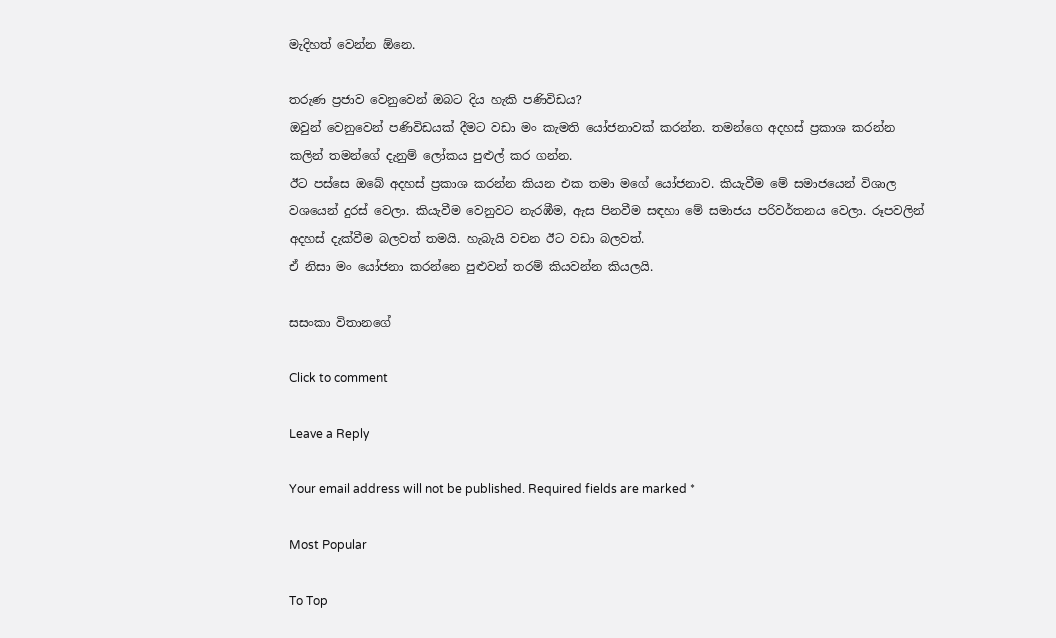මැදිහත් වෙන්න ඕනෙ.

තරුණ ප්‍රජාව වෙනුවෙන් ඔබට දිය හැකි පණිවිඩය?
ඔවුන් වෙනුවෙන් පණිවිඩයක් දීමට වඩා මං කැමති යෝජනාවක් කරන්න. තමන්ගෙ අදහස් ප්‍රකාශ කරන්න කලින් තමන්ගේ දැනුම් ලෝකය පුළුල් කර ගන්න.
ඊට පස්සෙ ඔබේ අදහස් ප්‍රකාශ කරන්න කියන එක තමා මගේ යෝජනාව. කියැවීම මේ සමාජයෙන් විශාල වශයෙන් දුරස් වෙලා. කියැවීම වෙනුවට නැරඹීම, ඇස පිනවීම සඳහා මේ සමාජය පරිවර්තනය වෙලා. රූපවලින් අදහස් දැක්වීම බලවත් තමයි. හැබැයි වචන ඊට වඩා බලවත්.
ඒ නිසා මං යෝජනා කරන්නෙ පුළුවන් තරම් කියවන්න කියලයි.

සසංකා විතානගේ

Click to comment

Leave a Reply

Your email address will not be published. Required fields are marked *

Most Popular

To Top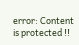error: Content is protected !!